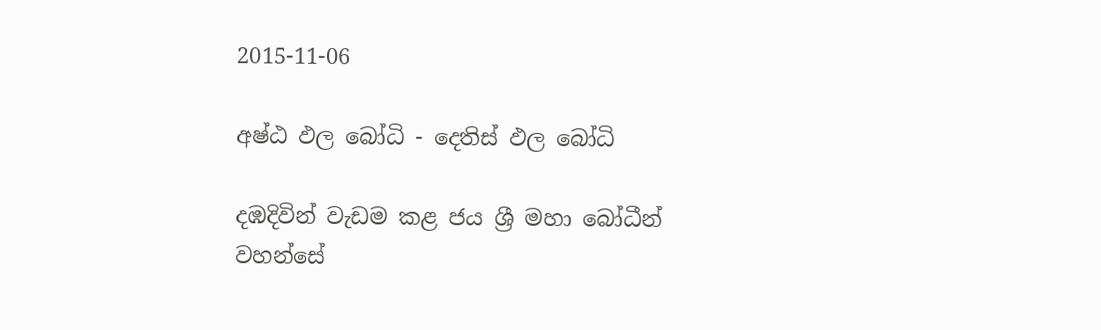2015-11-06

අෂ්ඨ ඵල බෝධි - දෙතිස් ඵල බෝධි

දඹදිවින් වැඩම කළ ජය ශ්‍රී මහා බෝධීන් වහන්සේ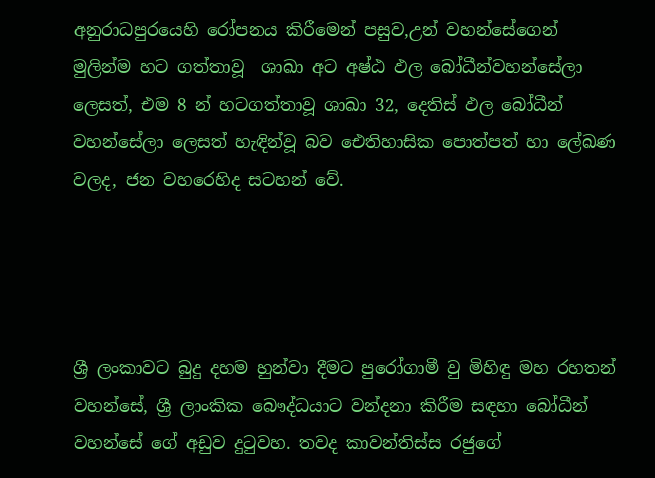අනුරාධපුරයෙහි රෝපනය කිරීමෙන් පසුව,උන් වහන්සේගෙන් මුලින්ම හට ගත්තාවූ  ශාඛා අට අෂ්ඨ ඵල බෝධීන්වහන්සේලා ලෙසත්, එම 8 න් හටගත්තාවූ ශාඛා 32, දෙතිස් ඵල බෝධීන් වහන්සේලා ලෙසත් හැඳින්වූ බව ඓතිහාසික පොත්පත් හා ලේඛණ වලද, ජන වහරෙහිද සටහන් වේ.




ශ්‍රී ලංකාවට බුදු දහම හුන්වා දීමට පුරෝගාමී වු මිහිඳු මහ රහතන් වහන්සේ, ශ්‍රී ලාංකික බෞද්ධයාට වන්දනා කිරීම සඳහා බෝධීන් වහන්සේ ගේ අඩුව දුටුවහ. තවද කාවන්තිස්ස රජුගේ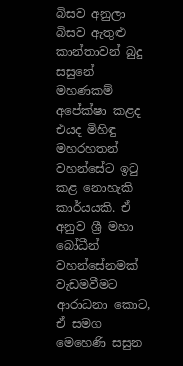බිසව අනුලා බිසව ඇතුළු කාන්තාවන් බුදු සසුනේ මහණකම් අපේක්ෂා කළද එයද මිහිඳු මහරහතන් වහන්සේට ඉටු කළ නොහැකි කාර්යයකි. ඒ අනුව ශ්‍රී මහා බෝධීන් වහන්සේනමක් වැඩමවීමට ආරාධනා කොට, ඒ සමග මෙහෙණි සසුන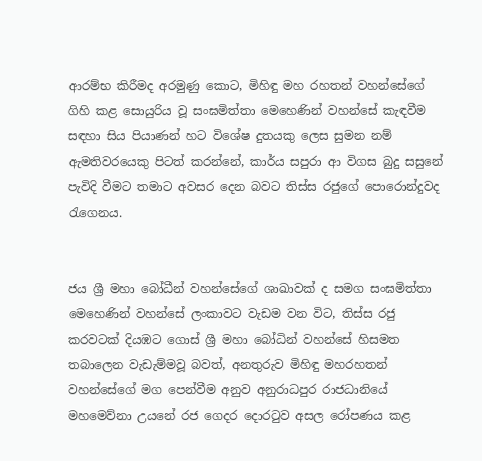ආරම්භ කිරීමද අරමුණු කොට, මිහිඳු මහ රහතන් වහන්සේගේ ගිහි කළ සොයුරිය වූ සංඝමිත්තා මෙහෙණින් වහන්සේ කැඳවීම සඳහා සිය පියාණන් හට විශේෂ දුතයකු ලෙස සුමන නම් ඇමතිවරයෙකු පිටත් කරන්නේ, කාර්ය සපුරා ආ විගස බුදු සසුනේ පැවිදි වීමට තමාට අවසර දෙන බවට තිස්ස රජුගේ පොරොන්දුවද රැගෙනය.


ජය ශ්‍රී මහා බෝධීන් වහන්සේගේ ශාඛාවක් ද සමග සංඝමිත්තා මෙහෙණින් වහන්සේ ලංකාවට වැඩම වන විට, තිස්ස රජු කරවටක් දියඹට ගොස් ශ්‍රී මහා බෝධින් වහන්සේ හිසමත තබාලෙන වැඩැම්මවූ බවත්, අනතුරුව මිහිඳු මහරහතන් වහන්සේගේ මග පෙන්වීම අනුව අනුරාධපුර රාජධානියේ මහමෙව්නා උයනේ රජ ගෙදර දොරටුව අසල රෝපණය කළ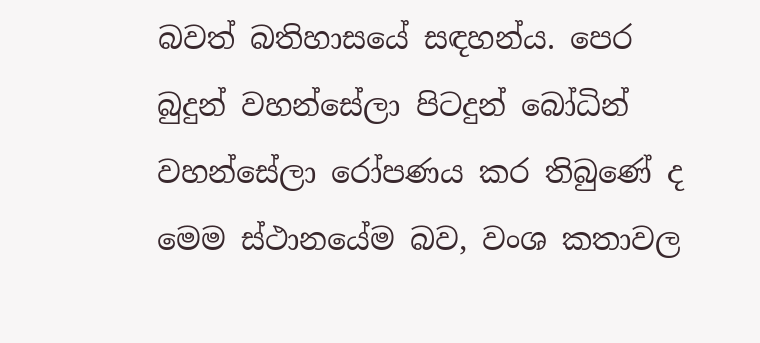බවත් බතිහාසයේ සඳහන්ය. පෙර බුදුන් වහන්සේලා පිටදුන් බෝධින් වහන්සේලා රෝපණය කර තිබුණේ ද මෙම ස්ථානයේම බව, වංශ කතාවල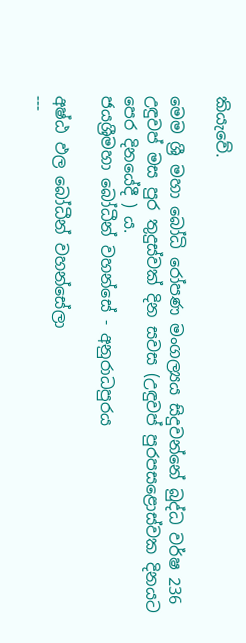කියැවේ.

මෙම ශ්‍රී මහා බෝධි රෝපණ මංගල්‍යය සිදුවන්නේ බුද්ධ වර්ෂ 236 උඳුවප් මස පුර තුදුස්වක් දින සවස (උඳුවප් පුරපසළොස්වක දිනයට පෙර දිනයේදී ) ය.
ජයශ්‍රීමහා බෝධීන් වහන්සේ - අනුරාධපුරය

අෂ්ඨ ඵල බෝධීන් වහන්සේලා
---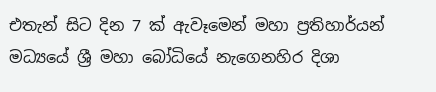එතැන් සිට දින 7 ක් ඇවෑමෙන් මහා ප්‍රතිහාර්යන් මධ්‍යයේ ශ්‍රී මහා බෝධියේ නැගෙනහිර දිශා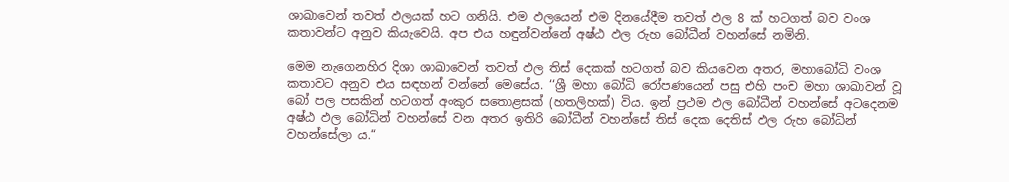ශාඛාවෙන් තවත් ඵලයක් හට ගනියි. එම ඵලයෙන් එම දිනයේදීම තවත් ඵල 8 ක් හටගත් බව වංශ කතාවන්ට අනුව කියැවෙයි. අප එය හඳුන්වන්නේ අෂ්ඨ ඵල රුහ බෝධීන් වහන්සේ නමිනි.

මෙම නැගෙනහිර දිශා ශාඛාවෙන් තවත් ඵල තිස් දෙකක් හටගත් බව කියවෙන අතර, මහාබෝධි වංශ කතාවට අනුව එය සඳහන් වන්නේ මෙසේය. ‘‘ශ්‍රී මහා බෝධි රෝපණයෙන් පසු එහි පංච මහා ශාඛාවන් වූ බෝ පල පසකින් හටගත් අංකුර සතොළසක් (හතලිහක්) විය. ඉන් ප්‍රථම ඵල බෝධීන් වහන්සේ අටදෙනම අෂ්ඨ ඵල බෝධින් වහන්සේ වන අතර ඉතිරි බෝධීන් වහන්සේ තිස් දෙක දෙතිස් ඵල රුහ බෝධින් වහන්සේලා ය.“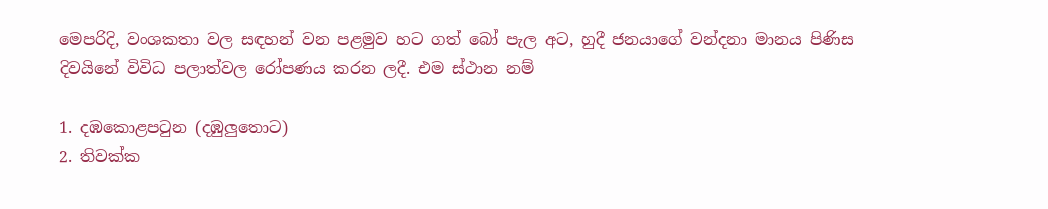මෙපරිදි, වංශකතා වල සඳහන් වන පළමුව හට ගත් බෝ පැල අට, හුදී ජනයාගේ වන්දනා මානය පිණිස දිවයිනේ විවිධ පලාත්වල රෝපණය කරන ලදී. එම ස්ථාන නම්

1. දඹකොළපටුන (දඹුලුතොට)
2. තිවක්ක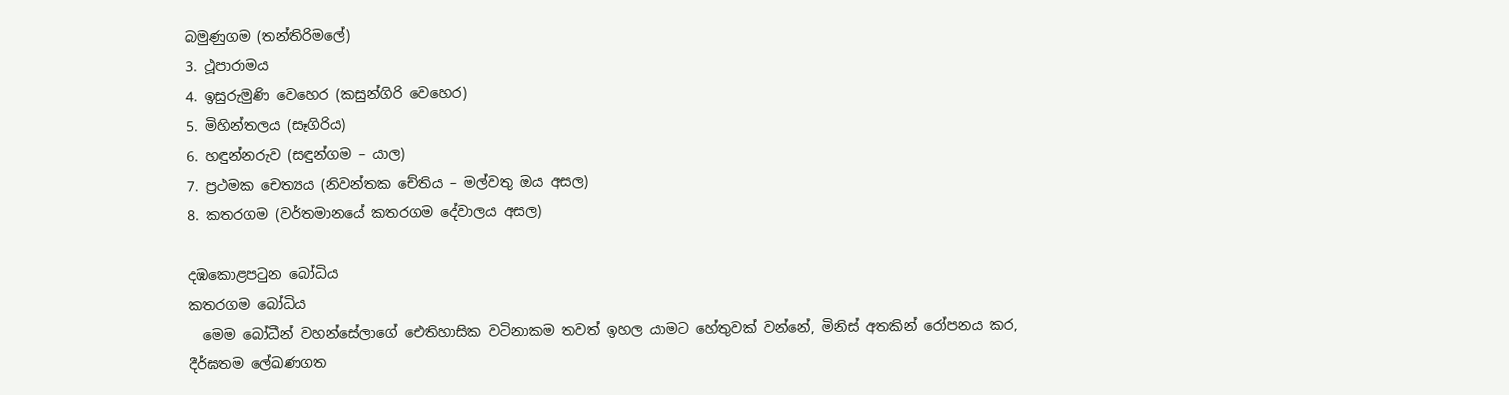බමුණුගම (තන්තිරිමලේ)
3. ථූපාරාමය
4. ඉසුරුමුණි වෙහෙර (කසුන්ගිරි වෙහෙර)
5. මිහින්තලය (සෑගිරිය)
6. හඳුන්නරුව (සඳුන්ගම – යාල)
7. ප්‍රථමක චෙත්‍යය (නිවන්තක චේතිය – මල්වතු ඔය අසල)
8. කතරගම (වර්තමානයේ කතරගම දේවාලය අසල)

දඹකොළපටුන බෝධිය
කතරගම බෝධිය
  මෙම බෝධීන් වහන්සේලාගේ ඓතිහාසික වටිනාකම තවත් ඉහල යාමට හේතුවක් වන්නේ, මිනිස් අතකින් රෝපනය කර, දීර්ඝතම ලේඛණගත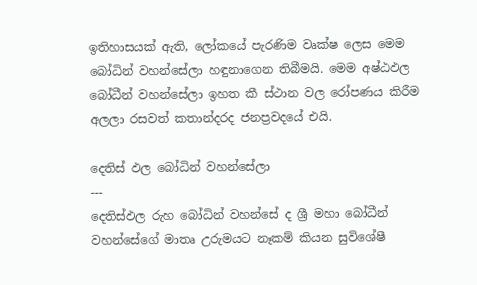ඉතිහාසයක් ඇති, ලෝකයේ පැරණිම වෘක්ෂ ලෙස මෙම බෝධින් වහන්සේලා හඳුනාගෙන තිබීමයි. මෙම අෂ්ඨඵල බෝධීන් වහන්සේලා ඉහත කී ස්ථාන වල රෝපණය කිරීම අලලා රසවත් කතාන්දරද ජනප්‍රවදයේ එයි.

දෙතිස් ඵල බෝධින් වහන්සේලා
---
දෙතිස්ඵල රුහ බෝධින් වහන්සේ ද ශ්‍රී මහා බෝධීන් වහන්සේගේ මාතෘ උරුමයට නෑකම් කියන සුවිශේෂී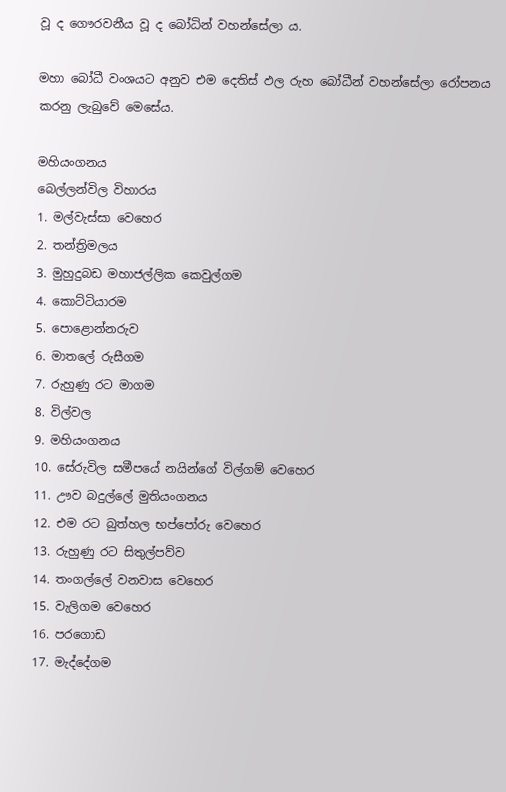වූ ද ගෞරවනීය වූ ද බෝධින් වහන්සේලා ය.

මහා බෝධී වංශයට අනුව එම දෙතිස් ඵල රුහ බෝධීන් වහන්සේලා රෝපනය කරනු ලැබුවේ මෙසේය.

මහියංගනය
බෙල්ලන්විල විහාරය
1. මල්වැස්සා වෙහෙර
2. තන්ත්‍රිමලය
3. මුහුදුබඩ මහාජල්ලික කෙවුල්ගම
4. කොට්ටියාරම
5. පොළොන්නරුව
6. මාතලේ රුසීගම
7. රුහුණු රට මාගම
8. විල්වල
9. මහියංගනය
10. සේරුවිල සමීපයේ නයින්ගේ විල්ගම් වෙහෙර
11. ඌව බදුල්ලේ මුතියංගනය
12. එම රට බුත්හල භප්පෝරු වෙහෙර
13. රුහුණු රට සිතුල්පව්ව
14. තංගල්ලේ වනවාස වෙහෙර
15. වැලිගම වෙහෙර
16. පරගොඩ
17. මැද්දේගම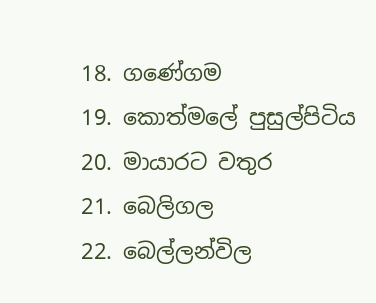18. ගණේගම
19. කොත්මලේ පුසුල්පිටිය
20. මායාරට වතුර
21. බෙලිගල
22. බෙල්ලන්විල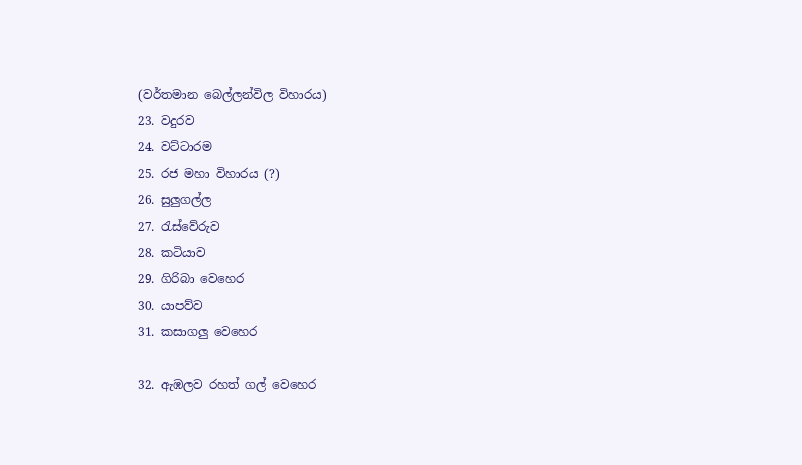(වර්තමාන බෙල්ලන්විල විහාරය)
23. වදුරව
24. වට්ටාරම
25. රජ මහා විහාරය (?)
26. සුලුගල්ල
27. රැස්වේරුව
28. කටියාව
29. ගිරිබා වෙහෙර
30. යාපව්ව
31. කසාගලු වෙහෙර

32. ඇඹලව රහත් ගල් වෙහෙර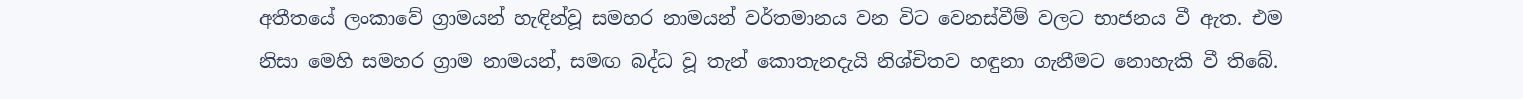අතීතයේ ලංකාවේ ග්‍රාමයන් හැඳින්වූ සමහර නාමයන් වර්තමානය වන විට වෙනස්වීම් වලට භාජනය වී ඇත. එම නිසා මෙහි සමහර ග්‍රාම නාමයන්, සමඟ බද්ධ වූ තැන් කොතැනදැයි නිශ්චිතව හඳුනා ගැනීමට නොහැකි වී තිබේ.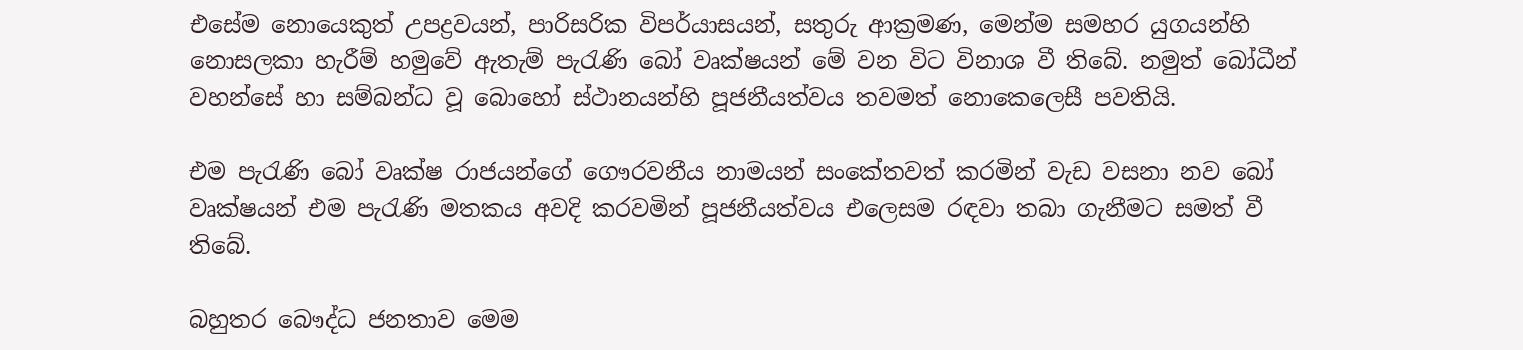එසේම නොයෙකුත් උපද්‍රවයන්, පාරිසරික විපර්යාසයන්, සතුරු ආක්‍රමණ, මෙන්ම සමහර යුගයන්හි නොසලකා හැරීම් හමුවේ ඇතැම් පැරැණි බෝ වෘක්ෂයන් මේ වන විට විනාශ වී තිබේ. නමුත් බෝධීන් වහන්සේ හා සම්බන්ධ වූ බොහෝ ස්ථානයන්හි පූජනීයත්වය තවමත් නොකෙලෙසී පවතියි.

එම පැරැණි බෝ වෘක්ෂ රාජයන්ගේ ගෞරවනීය නාමයන් සංකේතවත් කරමින් වැඩ වසනා නව බෝ වෘක්ෂයන් එම පැරැණි මතකය අවදි කරවමින් පූජනීයත්වය එලෙසම රඳවා තබා ගැනීමට සමත් වී තිබේ.

බහුතර බෞද්ධ ජනතාව මෙම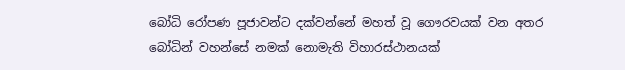බෝධි රෝපණ පූජාවන්ට දක්වන්නේ මහත් වූ ගෞරවයක් වන අතර බෝධින් වහන්සේ නමක් නොමැති විහාරස්ථානයක්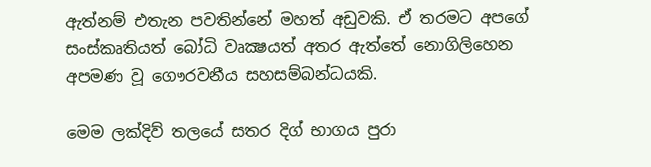ඇත්නම් එතැන පවතින්නේ මහත් අඩුවකි. ඒ තරමට අපගේ සංස්කෘතියත් බෝධි වෘක්‍ෂයත් අතර ඇත්තේ නොගිලිහෙන අපමණ වූ ගෞරවනීය සහසම්බන්ධයකි.

මෙම ලක්දිව් තලයේ සතර දිග් භාගය පුරා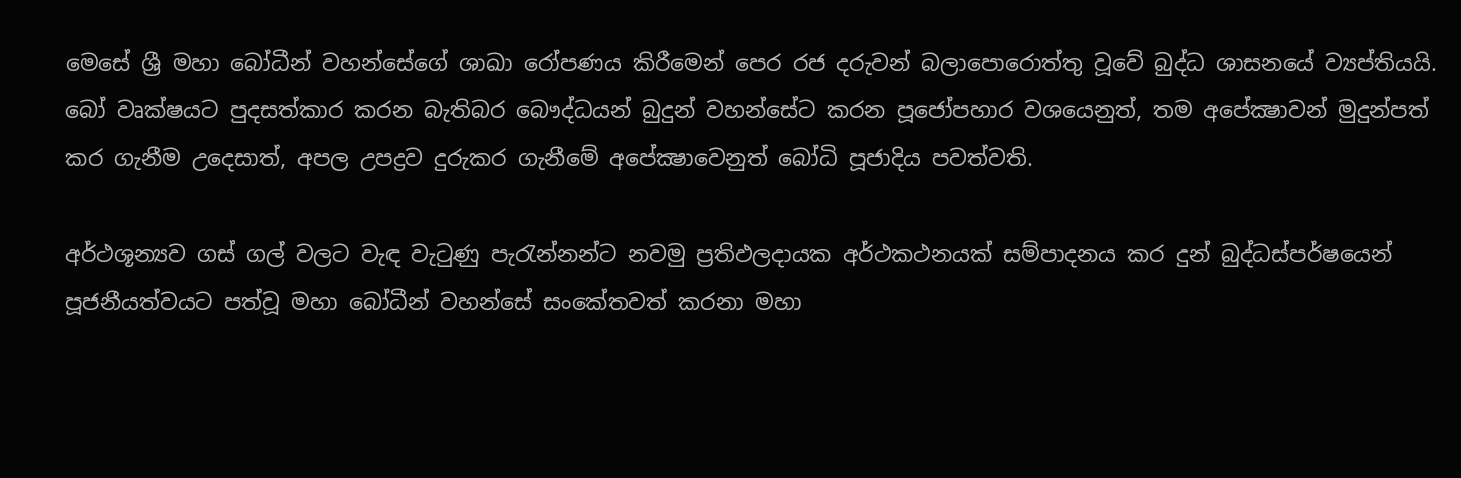මෙසේ ශ්‍රී මහා බෝධීන් වහන්සේගේ ශාඛා රෝපණය කිරීමෙන් පෙර රජ දරුවන් බලාපොරොත්තු වූවේ බුද්ධ ශාසනයේ ව්‍යප්තියයි. බෝ වෘක්ෂයට පුදසත්කාර කරන බැතිබර බෞද්ධයන් බුදුන් වහන්සේට කරන පූජෝපහාර වශයෙනුත්, තම අපේක්‍ෂාවන් මුදුන්පත් කර ගැනීම උදෙසාත්, අපල උපද්‍රව දුරුකර ගැනීමේ අපේක්‍ෂාවෙනුත් බෝධි පූජාදිය පවත්වති.

අර්ථශූන්‍යව ගස් ගල් වලට වැඳ වැටුණු පැරැන්නන්ට නවමු ප්‍රතිඵලදායක අර්ථකථනයක් සම්පාදනය කර දුන් බුද්ධස්පර්ෂයෙන් පූජනීයත්වයට පත්වූ මහා බෝධීන් වහන්සේ සංකේතවත් කරනා මහා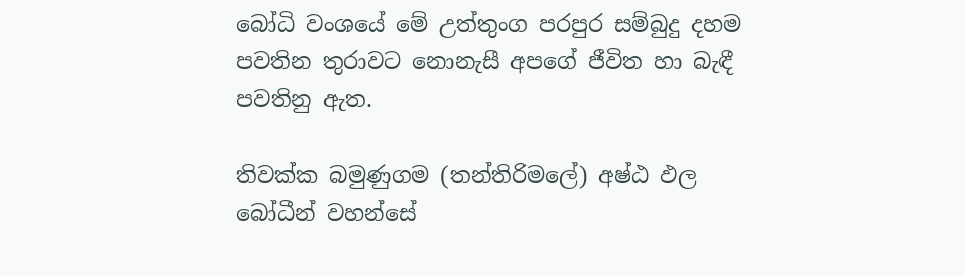බෝධි වංශයේ මේ උත්තුංග පරපුර සම්බුදු දහම පවතින තුරාවට නොනැසී අපගේ ජීවිත හා බැඳී පවතිනු ඇත.

තිවක්ක බමුණුගම (තන්තිරිමලේ) අෂ්ඨ ඵල බෝධීන් වහන්සේ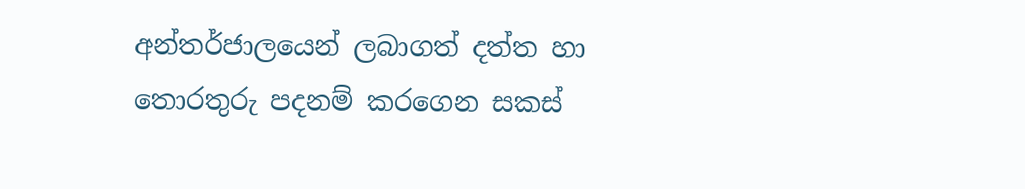අන්තර්ජාලයෙන් ලබාගත් දත්ත හා තොරතුරු පදනම් කරගෙන සකස්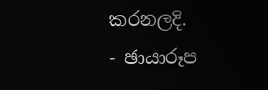කරනලදි.
- ඡායාරූප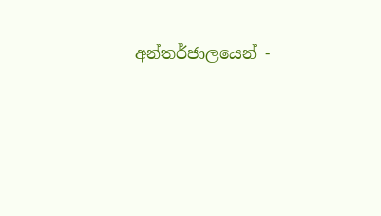අන්තර්ජාලයෙන් -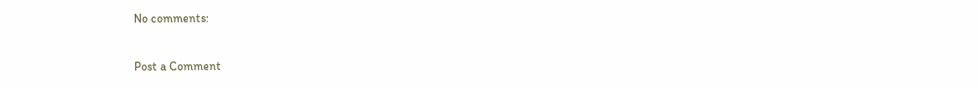No comments:

Post a Comment